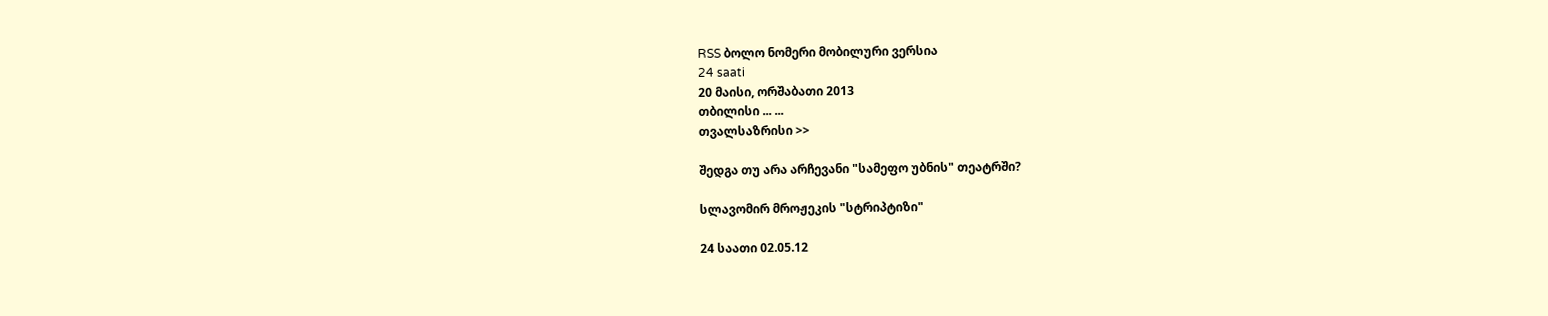RSS ბოლო ნომერი მობილური ვერსია
24 saati
20 მაისი, ორშაბათი 2013
თბილისი ... ...
თვალსაზრისი >>

შედგა თუ არა არჩევანი "სამეფო უბნის" თეატრში?

სლავომირ მროჟეკის "სტრიპტიზი"

24 საათი 02.05.12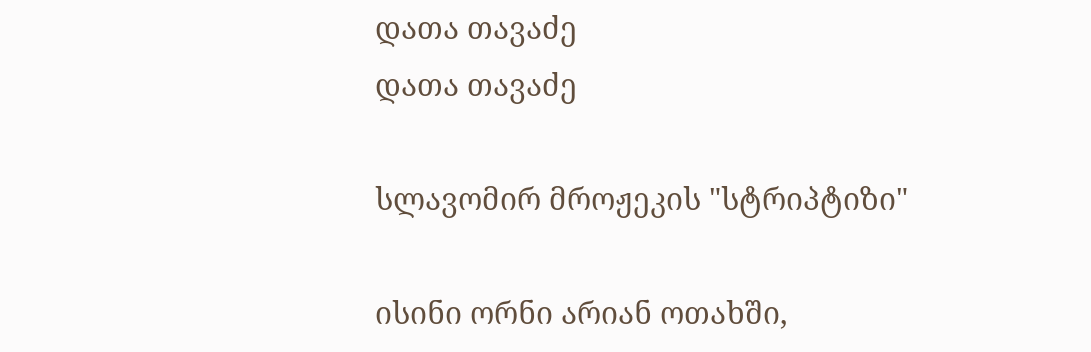დათა თავაძე
დათა თავაძე

სლავომირ მროჟეკის "სტრიპტიზი"

ისინი ორნი არიან ოთახში,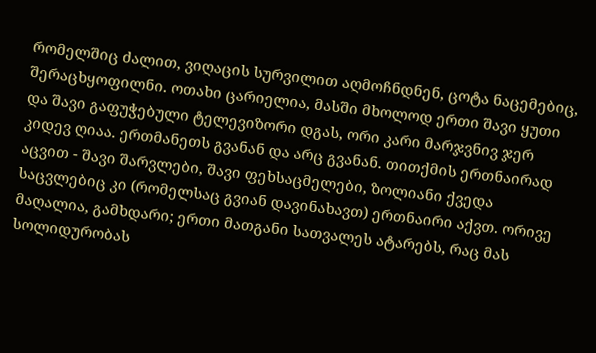რომელშიც ძალით, ვიღაცის სურვილით აღმოჩნდნენ, ცოტა ნაცემებიც, შერაცხყოფილნი. ოთახი ცარიელია, მასში მხოლოდ ერთი შავი ყუთი და შავი გაფუჭებული ტელევიზორი დგას, ორი კარი მარჯვნივ ჯერ კიდევ ღიაა. ერთმანეთს გვანან და არც გვანან. თითქმის ერთნაირად აცვით - შავი შარვლები, შავი ფეხსაცმელები, ზოლიანი ქვედა საცვლებიც კი (რომელსაც გვიან დავინახავთ) ერთნაირი აქვთ. ორივე მაღალია, გამხდარი; ერთი მათგანი სათვალეს ატარებს, რაც მას სოლიდურობას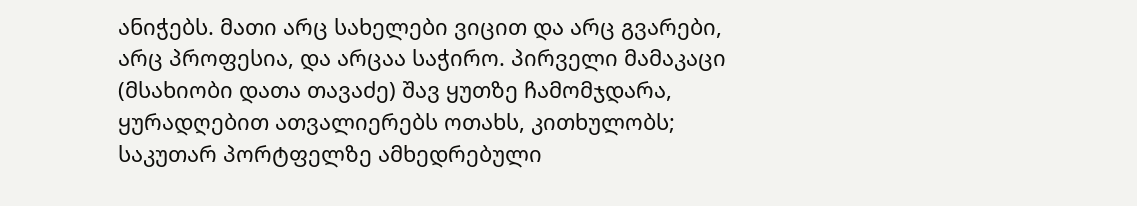ანიჭებს. მათი არც სახელები ვიცით და არც გვარები, არც პროფესია, და არცაა საჭირო. პირველი მამაკაცი (მსახიობი დათა თავაძე) შავ ყუთზე ჩამომჯდარა, ყურადღებით ათვალიერებს ოთახს, კითხულობს; საკუთარ პორტფელზე ამხედრებული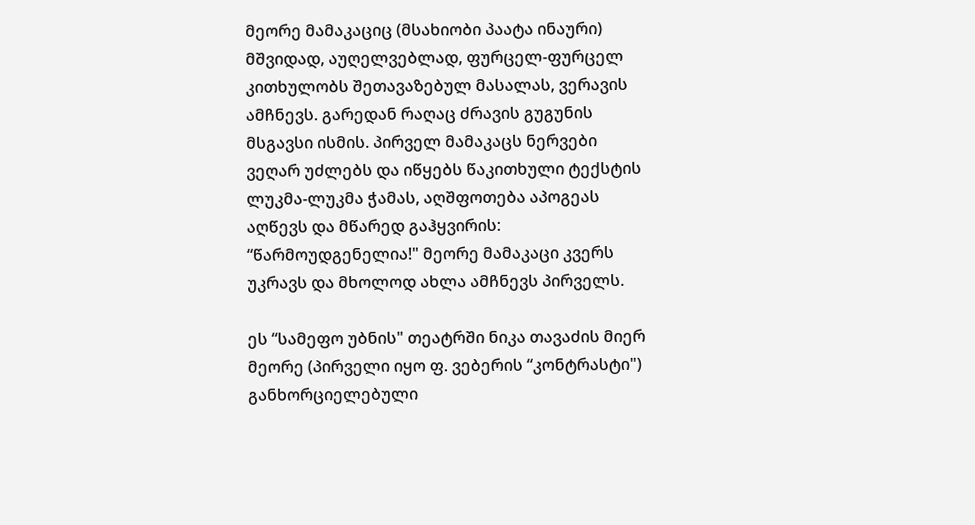მეორე მამაკაციც (მსახიობი პაატა ინაური) მშვიდად, აუღელვებლად, ფურცელ-ფურცელ კითხულობს შეთავაზებულ მასალას, ვერავის ამჩნევს. გარედან რაღაც ძრავის გუგუნის მსგავსი ისმის. პირველ მამაკაცს ნერვები ვეღარ უძლებს და იწყებს წაკითხული ტექსტის ლუკმა-ლუკმა ჭამას, აღშფოთება აპოგეას აღწევს და მწარედ გაჰყვირის: “წარმოუდგენელია!" მეორე მამაკაცი კვერს უკრავს და მხოლოდ ახლა ამჩნევს პირველს.

ეს “სამეფო უბნის" თეატრში ნიკა თავაძის მიერ მეორე (პირველი იყო ფ. ვებერის “კონტრასტი") განხორციელებული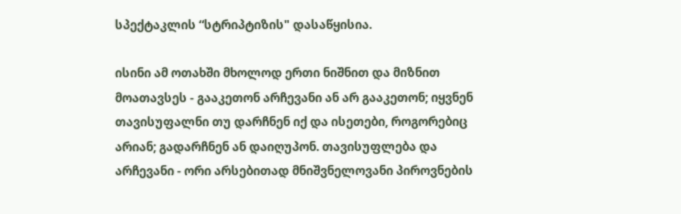სპექტაკლის “სტრიპტიზის" დასაწყისია.

ისინი ამ ოთახში მხოლოდ ერთი ნიშნით და მიზნით მოათავსეს - გააკეთონ არჩევანი ან არ გააკეთონ; იყვნენ თავისუფალნი თუ დარჩნენ იქ და ისეთები, როგორებიც არიან; გადარჩნენ ან დაიღუპონ. თავისუფლება და არჩევანი - ორი არსებითად მნიშვნელოვანი პიროვნების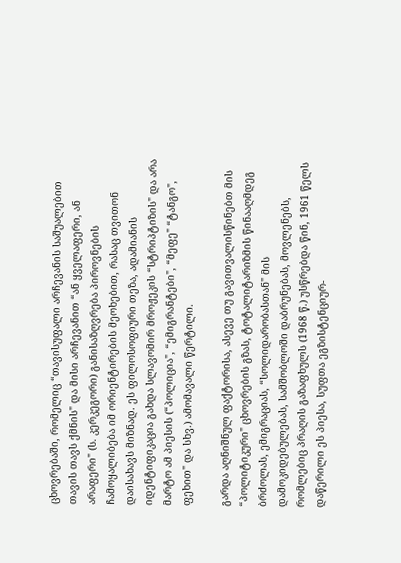ცხოვრებაში, რომელიც “თავისუფალი არჩევანის საშუალებით თავის თავს ქმნის" და მისი არჩევანით “ან ყველაფერი, ან არაფერი" (ს. კერკეგორი) განისაზღვრება პიროვნების ჩამოყალიბება იმ ორიენტირების მეოხებით, რასაც თვითონ დაისახავს მიზნად. ეს ფილოსოფიური თეზა, ადამიანის იდენტიფიკაცია გახდა სლავომირ მროჟეკის “სტრიპტიზის" და არა მარტო ამ პიესის (“პოლიცია", “ემიგრანტები", “მეფე" “ტანგო", ფეხით" და სხვ.) ამომავალი წერტილი.

გარდა აღნიშნულ ფაქტორისა, ასევე თუ გავითვალისწინებთ მის “პოლიტიკური" ცხოვრების გზას, ტოტალიტარიზმის წინააღმდეგ ბრძოლას, ემიგრაციას, “სოლიდარობასთან" მის დამოკიდებულებას, სამშობლოში დაბრუნებას, მოვლენებს, რომლებიც პრაღის გაზაფხულს (1968 წ.) უსწრებდა წინ, 1961 წელს დაწერილი ეს პიესა, სუფთა ეგზისტენციურ-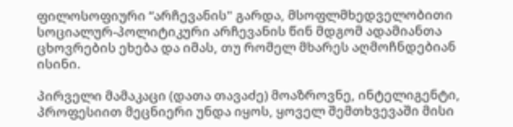ფილოსოფიური “არჩევანის" გარდა, მსოფლმხედველობითი სოციალურ-პოლიტიკური არჩევანის წინ მდგომ ადამიანთა ცხოვრების ეხება და იმას, თუ რომელ მხარეს აღმოჩნდებიან ისინი.

პირველი მამაკაცი (დათა თავაძე) მოაზროვნე, ინტელიგენტი, პროფესიით მეცნიერი უნდა იყოს, ყოველ შემთხვევაში მისი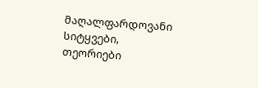მაღალფარდოვანი სიტყვები, თეორიები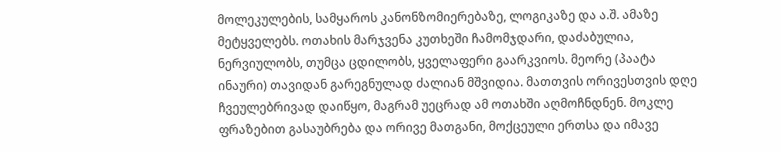მოლეკულების, სამყაროს კანონზომიერებაზე, ლოგიკაზე და ა.შ. ამაზე მეტყველებს. ოთახის მარჯვენა კუთხეში ჩამომჯდარი, დაძაბულია, ნერვიულობს, თუმცა ცდილობს, ყველაფერი გაარკვიოს. მეორე (პაატა ინაური) თავიდან გარეგნულად ძალიან მშვიდია. მათთვის ორივესთვის დღე ჩვეულებრივად დაიწყო, მაგრამ უეცრად ამ ოთახში აღმოჩნდნენ. მოკლე ფრაზებით გასაუბრება და ორივე მათგანი, მოქცეული ერთსა და იმავე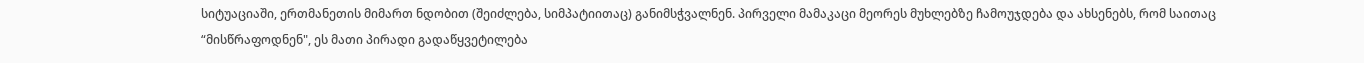სიტუაციაში, ერთმანეთის მიმართ ნდობით (შეიძლება, სიმპატიითაც) განიმსჭვალნენ. პირველი მამაკაცი მეორეს მუხლებზე ჩამოუჯდება და ახსენებს, რომ საითაც “მისწრაფოდნენ", ეს მათი პირადი გადაწყვეტილება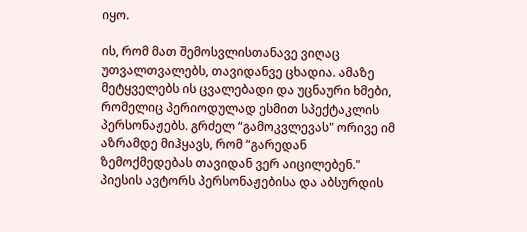იყო.

ის, რომ მათ შემოსვლისთანავე ვიღაც უთვალთვალებს, თავიდანვე ცხადია. ამაზე მეტყველებს ის ცვალებადი და უცნაური ხმები, რომელიც პერიოდულად ესმით სპექტაკლის პერსონაჟებს. გრძელ “გამოკვლევას" ორივე იმ აზრამდე მიჰყავს, რომ “გარედან ზემოქმედებას თავიდან ვერ აიცილებენ." პიესის ავტორს პერსონაჟებისა და აბსურდის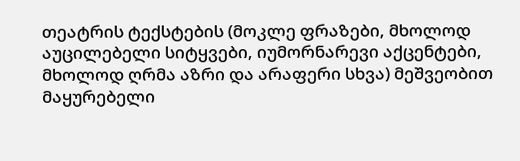თეატრის ტექსტების (მოკლე ფრაზები, მხოლოდ აუცილებელი სიტყვები, იუმორნარევი აქცენტები, მხოლოდ ღრმა აზრი და არაფერი სხვა) მეშვეობით მაყურებელი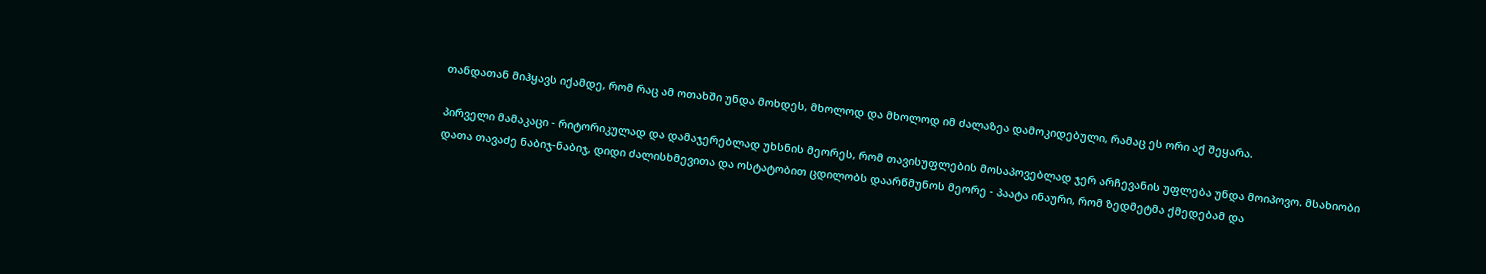თანდათან მიჰყავს იქამდე, რომ რაც ამ ოთახში უნდა მოხდეს, მხოლოდ და მხოლოდ იმ ძალაზეა დამოკიდებული, რამაც ეს ორი აქ შეყარა.

პირველი მამაკაცი - რიტორიკულად და დამაჯერებლად უხსნის მეორეს, რომ თავისუფლების მოსაპოვებლად ჯერ არჩევანის უფლება უნდა მოიპოვო. მსახიობი დათა თავაძე ნაბიჯ-ნაბიჯ, დიდი ძალისხმევითა და ოსტატობით ცდილობს დაარწმუნოს მეორე - პაატა ინაური, რომ ზედმეტმა ქმედებამ და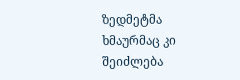ზედმეტმა ხმაურმაც კი შეიძლება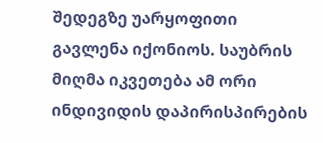შედეგზე უარყოფითი გავლენა იქონიოს. საუბრის მიღმა იკვეთება ამ ორი ინდივიდის დაპირისპირების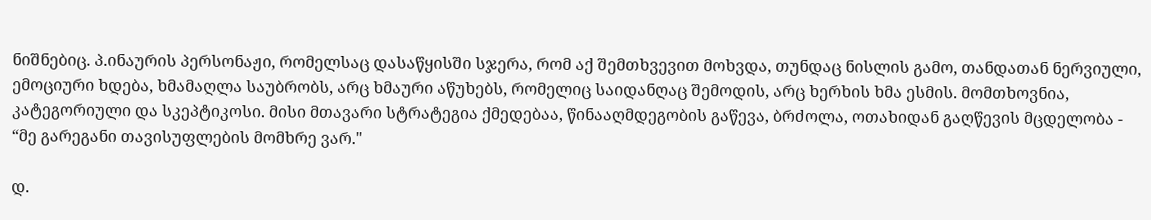ნიშნებიც. პ.ინაურის პერსონაჟი, რომელსაც დასაწყისში სჯერა, რომ აქ შემთხვევით მოხვდა, თუნდაც ნისლის გამო, თანდათან ნერვიული, ემოციური ხდება, ხმამაღლა საუბრობს, არც ხმაური აწუხებს, რომელიც საიდანღაც შემოდის, არც ხერხის ხმა ესმის. მომთხოვნია, კატეგორიული და სკეპტიკოსი. მისი მთავარი სტრატეგია ქმედებაა, წინააღმდეგობის გაწევა, ბრძოლა, ოთახიდან გაღწევის მცდელობა - “მე გარეგანი თავისუფლების მომხრე ვარ."

დ.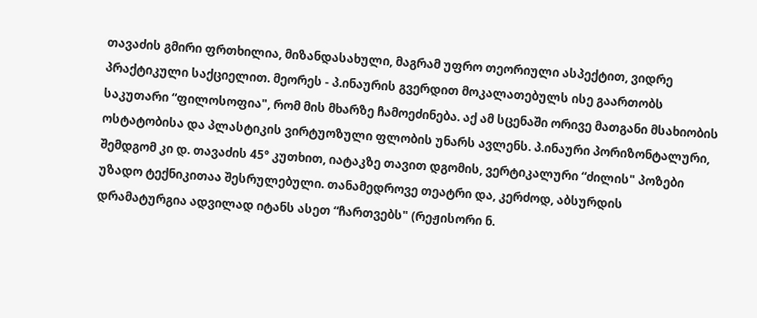თავაძის გმირი ფრთხილია, მიზანდასახული, მაგრამ უფრო თეორიული ასპექტით, ვიდრე პრაქტიკული საქციელით. მეორეს - პ.ინაურის გვერდით მოკალათებულს ისე გაართობს საკუთარი “ფილოსოფია", რომ მის მხარზე ჩამოეძინება. აქ ამ სცენაში ორივე მათგანი მსახიობის ოსტატობისა და პლასტიკის ვირტუოზული ფლობის უნარს ავლენს. პ.ინაური პორიზონტალური, შემდგომ კი დ. თავაძის 45° კუთხით, იატაკზე თავით დგომის, ვერტიკალური “ძილის" პოზები უზადო ტექნიკითაა შესრულებული. თანამედროვე თეატრი და, კერძოდ, აბსურდის დრამატურგია ადვილად იტანს ასეთ “ჩართვებს" (რეჟისორი ნ.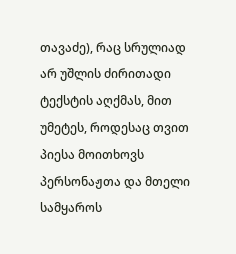თავაძე), რაც სრულიად არ უშლის ძირითადი ტექსტის აღქმას, მით უმეტეს, როდესაც თვით პიესა მოითხოვს პერსონაჟთა და მთელი სამყაროს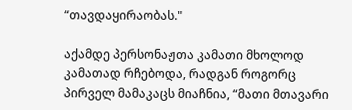“თავდაყირაობას."

აქამდე პერსონაჟთა კამათი მხოლოდ კამათად რჩებოდა, რადგან როგორც პირველ მამაკაცს მიაჩნია, “მათი მთავარი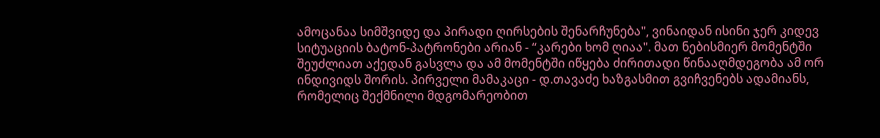ამოცანაა სიმშვიდე და პირადი ღირსების შენარჩუნება", ვინაიდან ისინი ჯერ კიდევ სიტუაციის ბატონ-პატრონები არიან - “კარები ხომ ღიაა". მათ ნებისმიერ მომენტში შეუძლიათ აქედან გასვლა და ამ მომენტში იწყება ძირითადი წინააღმდეგობა ამ ორ ინდივიდს შორის. პირველი მამაკაცი - დ.თავაძე ხაზგასმით გვიჩვენებს ადამიანს, რომელიც შექმნილი მდგომარეობით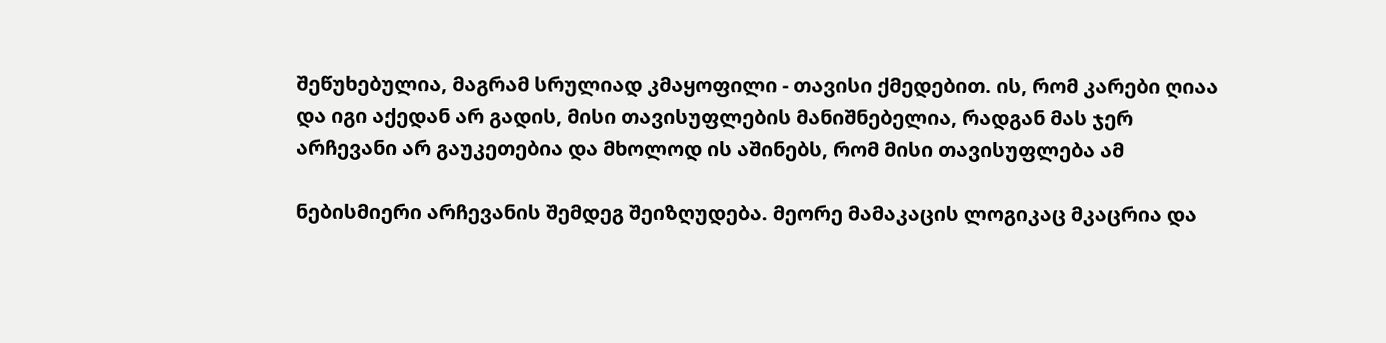შეწუხებულია, მაგრამ სრულიად კმაყოფილი - თავისი ქმედებით. ის, რომ კარები ღიაა და იგი აქედან არ გადის, მისი თავისუფლების მანიშნებელია, რადგან მას ჯერ არჩევანი არ გაუკეთებია და მხოლოდ ის აშინებს, რომ მისი თავისუფლება ამ

ნებისმიერი არჩევანის შემდეგ შეიზღუდება. მეორე მამაკაცის ლოგიკაც მკაცრია და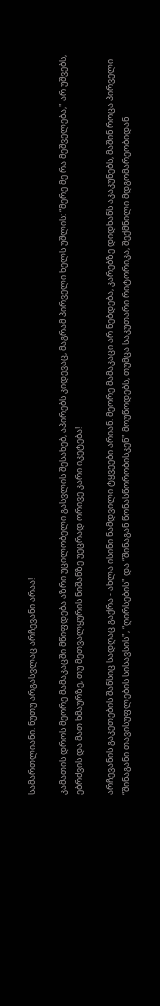სამართლიანი. ნუთუ არგასვლაც არჩევანი არაა!

კამათის დროს მეორე მამაკაცში მწიფდება აზრი უცილობელი გასვლის შესახებ, აპირებს კიდევაც, მაგრამ პირველი ხელს უშლის: “მერე მე რა მეშველება," არ უშვებს, ებრძვის და მათ ხმაურზე, თუ მეთვალყურის ნიშანზე უეცრად ორივე კარი იკეტება!

არჩევანის გაკეთების შანსიც სადღაც გაქრა - ახლა ისინი ნამდვილი ტყვეები არიან. მეორე მამაკაცი არ ნებდება, კარებზე დიდხანს აკაკუნებს, მაშინ როცა პირველი “შინაგანი თავისუფლების სისავსის", “ღირსების" და “შინაგან წონასწორობისკენ" მოუწოდებს, თუმცა საკუთარი რიტორიკა, შექმნილი მდგომარეობიდან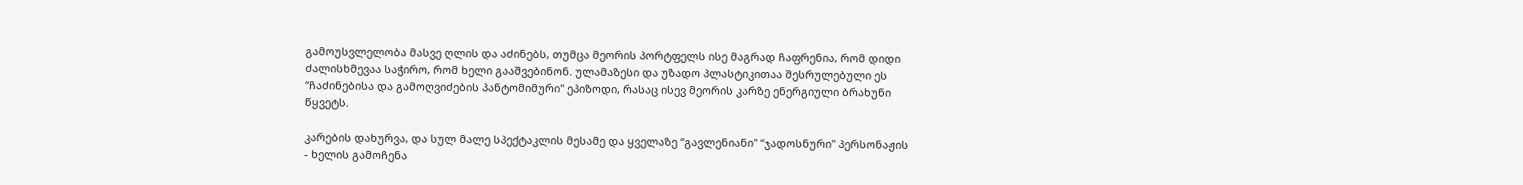გამოუსვლელობა მასვე ღლის და აძინებს, თუმცა მეორის პორტფელს ისე მაგრად ჩაფრენია, რომ დიდი ძალისხმევაა საჭირო, რომ ხელი გააშვებინონ. ულამაზესი და უზადო პლასტიკითაა შესრულებული ეს “ჩაძინებისა და გამოღვიძების პანტომიმური" ეპიზოდი, რასაც ისევ მეორის კარზე ენერგიული ბრახუნი წყვეტს.

კარების დახურვა, და სულ მალე სპექტაკლის მესამე და ყველაზე “გავლენიანი" “ჯადოსნური" პერსონაჟის - ხელის გამოჩენა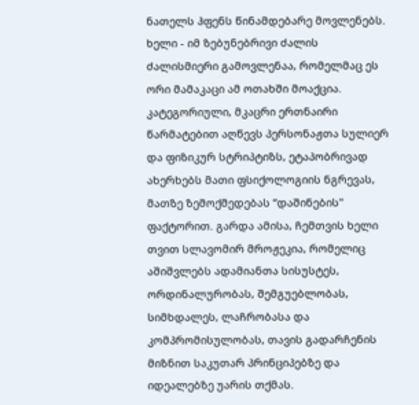ნათელს ჰფენს წინამდებარე მოვლენებს. ხელი - იმ ზებუნებრივი ძალის ძალისმიერი გამოვლენაა, რომელმაც ეს ორი მამაკაცი ამ ოთახში მოაქცია. კატეგორიული, მკაცრი ერთნაირი წარმატებით აღწევს პერსონაჟთა სულიერ და ფიზიკურ სტრიპტიზს, ეტაპობრივად ახერხებს მათი ფსიქოლოგიის ნგრევას, მათზე ზემოქმედებას “დაშინების" ფაქტორით. გარდა ამისა, ჩემთვის ხელი თვით სლავომირ მროჟეკია, რომელიც აშიშვლებს ადამიანთა სისუსტეს, ორდინალურობას, შემგუებლობას, სიმხდალეს, ლაჩრობასა და კომპრომისულობას, თავის გადარჩენის მიზნით საკუთარ პრინციპებზე და იდეალებზე უარის თქმას.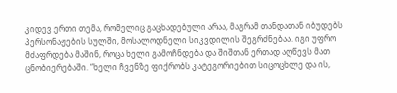კიდევ ერთი თემა, რომელიც გაცხადებული არაა, მაგრამ თანდათან იბუდებს პერსონაჟების სულში, მოსალოდნელი სიკვდილის შეგრძნებაა. იგი უფრო მძაფრდება მაშინ, როცა ხელი გამოჩნდება და შიშთან ერთად აღწევს მათ ცნობიერებაში. “ხელი ჩვენზე ფიქრობს კატეგორიებით სიცოცხლე და ის,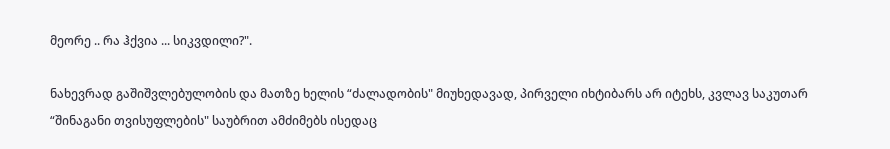მეორე .. რა ჰქვია ... სიკვდილი?".

ნახევრად გაშიშვლებულობის და მათზე ხელის “ძალადობის" მიუხედავად, პირველი იხტიბარს არ იტეხს, კვლავ საკუთარ “შინაგანი თვისუფლების" საუბრით ამძიმებს ისედაც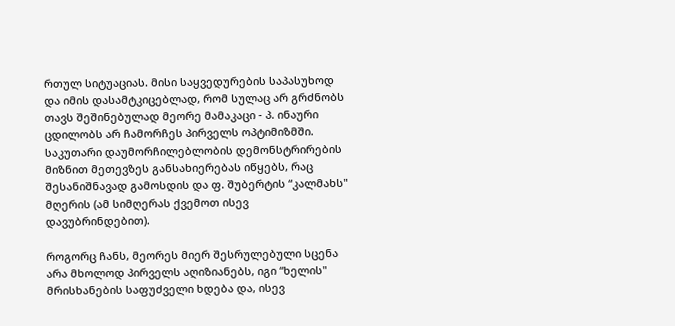რთულ სიტუაციას. მისი საყვედურების საპასუხოდ და იმის დასამტკიცებლად, რომ სულაც არ გრძნობს თავს შეშინებულად მეორე მამაკაცი - პ. ინაური ცდილობს არ ჩამორჩეს პირველს ოპტიმიზმში. საკუთარი დაუმორჩილებლობის დემონსტრირების მიზნით მეთევზეს განსახიერებას იწყებს, რაც შესანიშნავად გამოსდის და ფ. შუბერტის “კალმახს" მღერის (ამ სიმღერას ქვემოთ ისევ დავუბრინდებით).

როგორც ჩანს, მეორეს მიერ შესრულებული სცენა არა მხოლოდ პირველს აღიზიანებს, იგი “ხელის" მრისხანების საფუძველი ხდება და, ისევ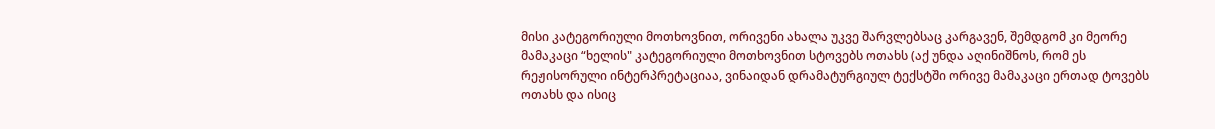მისი კატეგორიული მოთხოვნით, ორივენი ახალა უკვე შარვლებსაც კარგავენ, შემდგომ კი მეორე მამაკაცი “ხელის" კატეგორიული მოთხოვნით სტოვებს ოთახს (აქ უნდა აღინიშნოს, რომ ეს რეჟისორული ინტერპრეტაციაა, ვინაიდან დრამატურგიულ ტექსტში ორივე მამაკაცი ერთად ტოვებს ოთახს და ისიც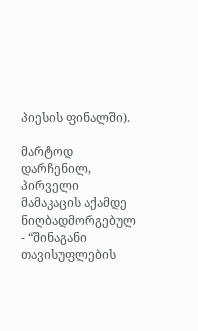პიესის ფინალში).

მარტოდ დარჩენილ, პირველი მამაკაცის აქამდე ნიღბადმორგებულ - “შინაგანი თავისუფლების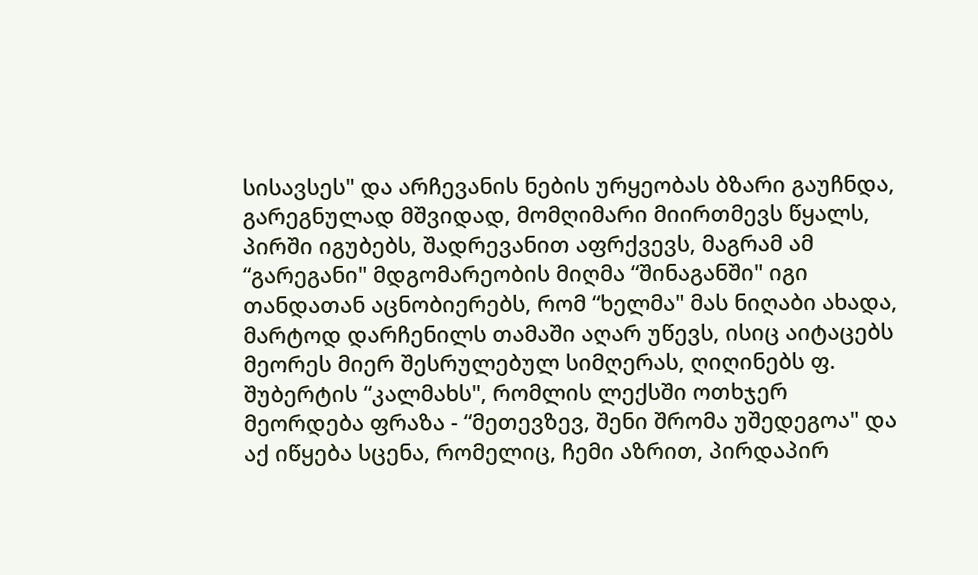სისავსეს" და არჩევანის ნების ურყეობას ბზარი გაუჩნდა, გარეგნულად მშვიდად, მომღიმარი მიირთმევს წყალს, პირში იგუბებს, შადრევანით აფრქვევს, მაგრამ ამ “გარეგანი" მდგომარეობის მიღმა “შინაგანში" იგი თანდათან აცნობიერებს, რომ “ხელმა" მას ნიღაბი ახადა, მარტოდ დარჩენილს თამაში აღარ უწევს, ისიც აიტაცებს მეორეს მიერ შესრულებულ სიმღერას, ღიღინებს ფ. შუბერტის “კალმახს", რომლის ლექსში ოთხჯერ მეორდება ფრაზა - “მეთევზევ, შენი შრომა უშედეგოა" და აქ იწყება სცენა, რომელიც, ჩემი აზრით, პირდაპირ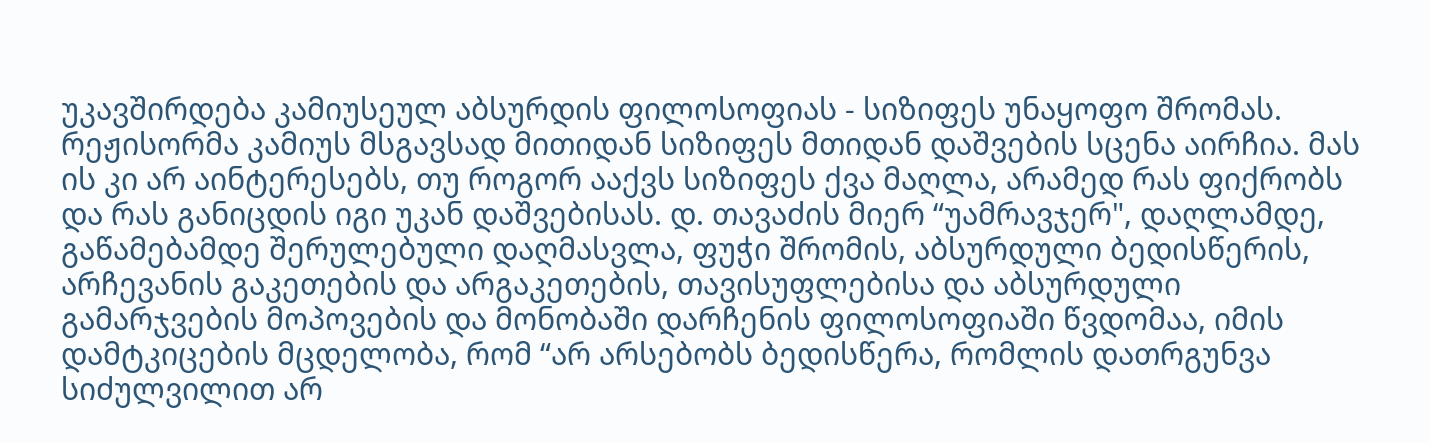უკავშირდება კამიუსეულ აბსურდის ფილოსოფიას - სიზიფეს უნაყოფო შრომას. რეჟისორმა კამიუს მსგავსად მითიდან სიზიფეს მთიდან დაშვების სცენა აირჩია. მას ის კი არ აინტერესებს, თუ როგორ ააქვს სიზიფეს ქვა მაღლა, არამედ რას ფიქრობს და რას განიცდის იგი უკან დაშვებისას. დ. თავაძის მიერ “უამრავჯერ", დაღლამდე, გაწამებამდე შერულებული დაღმასვლა, ფუჭი შრომის, აბსურდული ბედისწერის, არჩევანის გაკეთების და არგაკეთების, თავისუფლებისა და აბსურდული გამარჯვების მოპოვების და მონობაში დარჩენის ფილოსოფიაში წვდომაა, იმის დამტკიცების მცდელობა, რომ “არ არსებობს ბედისწერა, რომლის დათრგუნვა სიძულვილით არ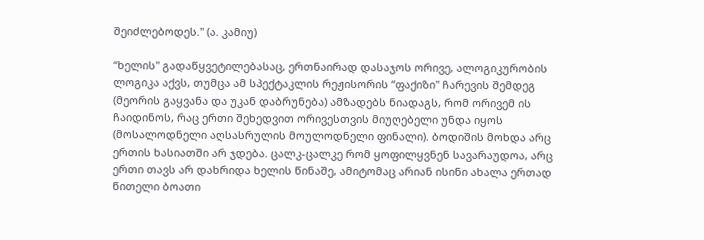შეიძლებოდეს." (ა. კამიუ)

“ხელის" გადაწყვეტილებასაც, ერთნაირად დასაჯოს ორივე, ალოგიკურობის ლოგიკა აქვს, თუმცა ამ სპექტაკლის რეჟისორის “ფაქიზი" ჩარევის შემდეგ (მეორის გაყვანა და უკან დაბრუნება) ამზადებს ნიადაგს, რომ ორივემ ის ჩაიდინოს, რაც ერთი შეხედვით ორივესთვის მიუღებელი უნდა იყოს (მოსალოდნელი აღსასრულის მოულოდნელი ფინალი). ბოდიშის მოხდა არც ერთის ხასიათში არ ჯდება. ცალკ-ცალკე რომ ყოფილყვნენ სავარაუდოა, არც ერთი თავს არ დახრიდა ხელის წინაშე, ამიტომაც არიან ისინი ახალა ერთად წითელი ბოათი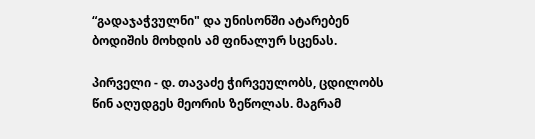“გადაჯაჭვულნი" და უნისონში ატარებენ ბოდიშის მოხდის ამ ფინალურ სცენას.

პირველი - დ. თავაძე ჭირვეულობს, ცდილობს წინ აღუდგეს მეორის ზეწოლას. მაგრამ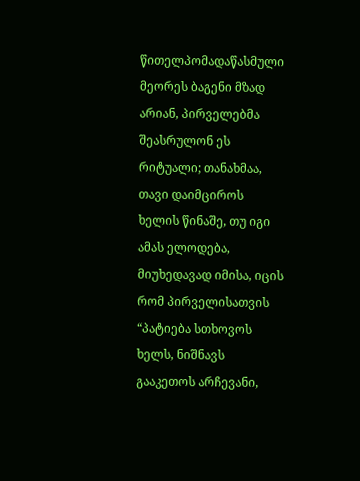წითელპომადაწასმული მეორეს ბაგენი მზად არიან, პირველებმა შეასრულონ ეს რიტუალი; თანახმაა, თავი დაიმციროს ხელის წინაშე, თუ იგი ამას ელოდება, მიუხედავად იმისა, იცის რომ პირველისათვის “პატიება სთხოვოს ხელს, ნიშნავს გააკეთოს არჩევანი,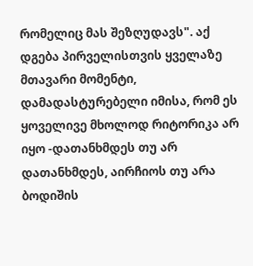რომელიც მას შეზღუდავს". აქ დგება პირველისთვის ყველაზე მთავარი მომენტი, დამადასტურებელი იმისა, რომ ეს ყოველივე მხოლოდ რიტორიკა არ იყო -დათანხმდეს თუ არ დათანხმდეს, აირჩიოს თუ არა ბოდიშის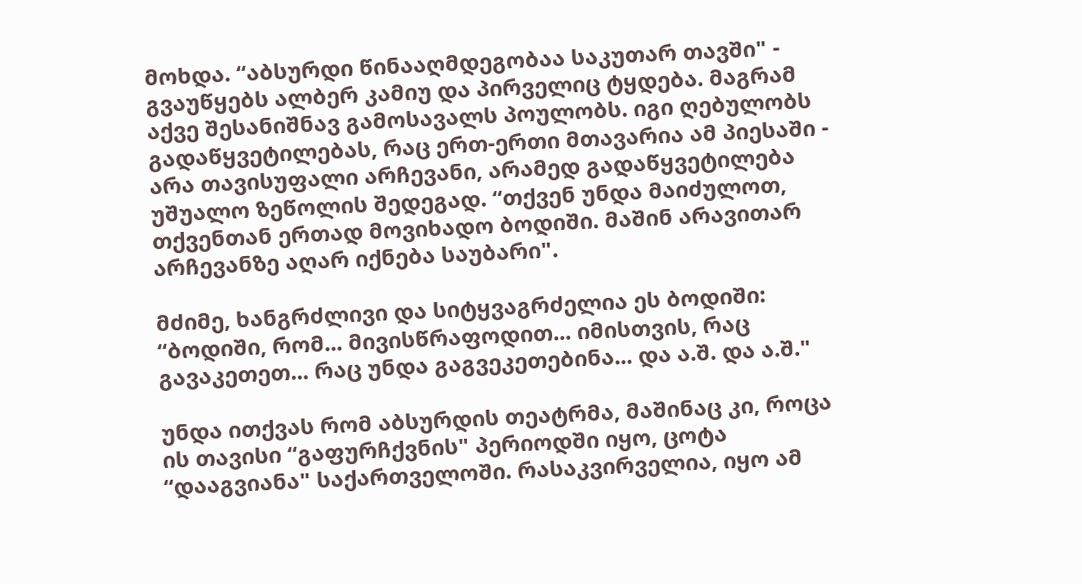მოხდა. “აბსურდი წინააღმდეგობაა საკუთარ თავში" - გვაუწყებს ალბერ კამიუ და პირველიც ტყდება. მაგრამ აქვე შესანიშნავ გამოსავალს პოულობს. იგი ღებულობს გადაწყვეტილებას, რაც ერთ-ერთი მთავარია ამ პიესაში - არა თავისუფალი არჩევანი, არამედ გადაწყვეტილება უშუალო ზეწოლის შედეგად. “თქვენ უნდა მაიძულოთ, თქვენთან ერთად მოვიხადო ბოდიში. მაშინ არავითარ არჩევანზე აღარ იქნება საუბარი".

მძიმე, ხანგრძლივი და სიტყვაგრძელია ეს ბოდიში: “ბოდიში, რომ... მივისწრაფოდით... იმისთვის, რაც გავაკეთეთ... რაც უნდა გაგვეკეთებინა... და ა.შ. და ა.შ."

უნდა ითქვას რომ აბსურდის თეატრმა, მაშინაც კი, როცა ის თავისი “გაფურჩქვნის" პერიოდში იყო, ცოტა “დააგვიანა" საქართველოში. რასაკვირველია, იყო ამ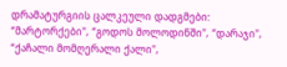დრამატურგიის ცალკეული დადგმები: “მარტორქები", “გოდოს მოლოდინში", “დარაჯი", “ქაჩალი მომღერალი ქალი",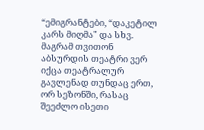“ემიგრანტები, “დაკეტილ კარს მიღმა" და სხვ. მაგრამ თვითონ აბსურდის თეატრი ვერ იქცა თეატრალურ გავლენად თუნდაც ერთ, ორ სეზონში, რასაც შეეძლო ისეთი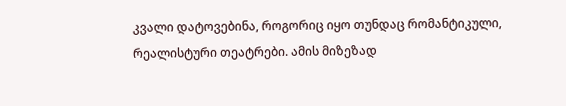კვალი დატოვებინა, როგორიც იყო თუნდაც რომანტიკული, რეალისტური თეატრები. ამის მიზეზად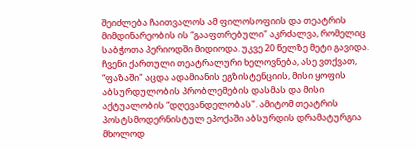შეიძლება ჩაითვალოს ამ ფილოსოფიის და თეატრის მიმდინარეობის ის “გააფთრებული" აკრძალვა, რომელიც საბჭოთა პერიოდში მიდიოდა. უკვე 20 წელზე მეტი გავიდა. ჩვენი ქართული თეატრალური ხელოვნება, ასე ვთქვათ, “ფაზაში" აცდა ადამიანის ეგზისტენციის, მისი ყოფის აბსურდულობის პრობლემების დასმას და მისი აქტუალობის “დღევანდელობას". ამიტომ თეატრის პოსტსმოდერნისტულ ეპოქაში აბსურდის დრამატურგია მხოლოდ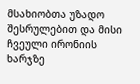მსახიობთა უზადო შესრულებით და მისი ჩვეული ირონიის ხარჯზე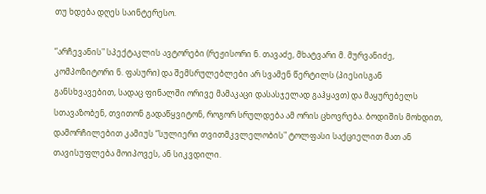თუ ხდება დღეს საინტერესო.

“არჩევანის" სპექტაკლის ავტორები (რეჟისორი ნ. თავაძე, მხატვარი მ. მურვანიძე, კომპოზიტორი ნ. ფასური) და შემსრულებლები არ სვამენ წერტილს (პიესისგან განსხვავებით, სადაც ფინალში ორივე მამაკაცი დასასჯელად გაჰყავთ) და მაყურებელს სთავაზობენ, თვითონ გადაწყვიტონ, როგორ სრულდება ამ ორის ცხოვრება. ბოდიშის მოხდით, დამორჩილებით კამიუს “სულიერი თვითმკვლელობის" ტოლფასი საქციელით მათ ან თავისუფლება მოიპოვეს, ან სიკვდილი.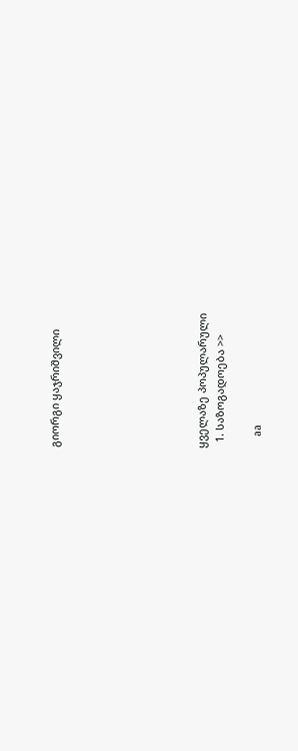გიორგი ყაჯრიშვილი







ყველაზე პოპულარული
  1. საზოგადოება >>

    aa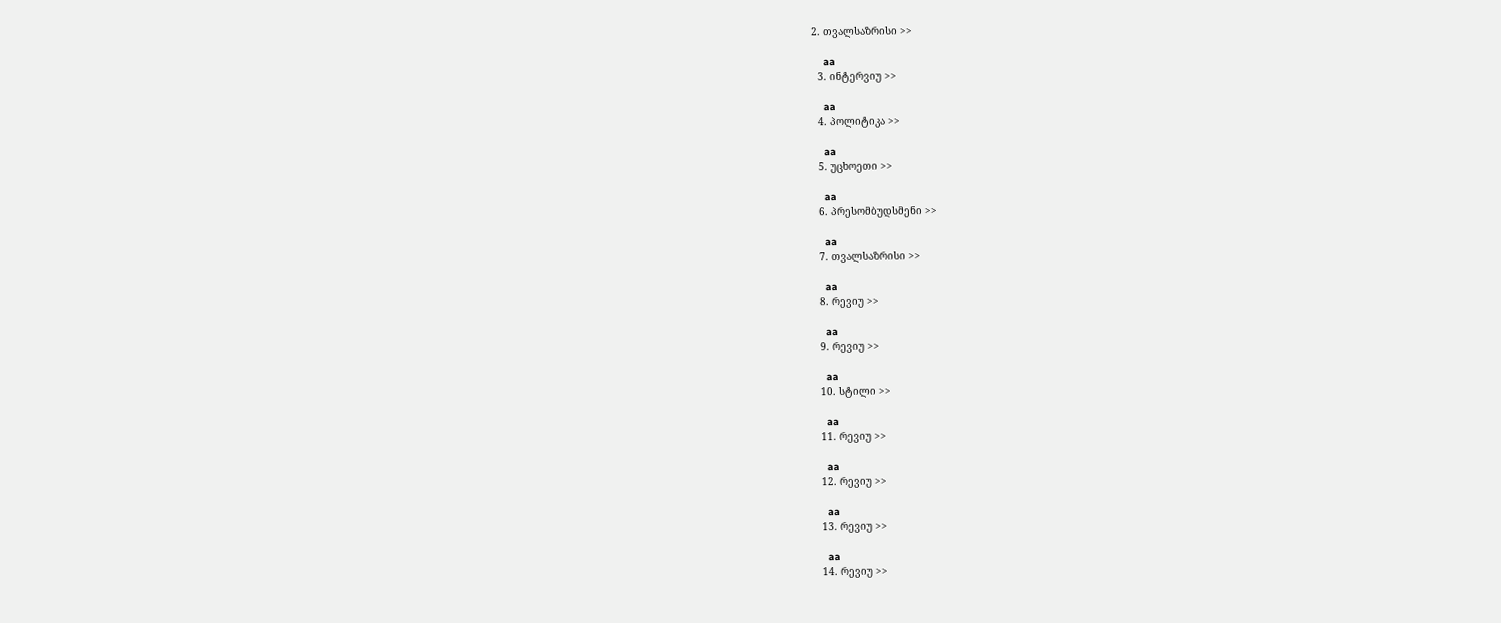2. თვალსაზრისი >>

    aa
  3. ინტერვიუ >>

    aa
  4. პოლიტიკა >>

    aa
  5. უცხოეთი >>

    aa
  6. პრესომბუდსმენი >>

    aa
  7. თვალსაზრისი >>

    aa
  8. რევიუ >>

    aa
  9. რევიუ >>

    aa
  10. სტილი >>

    aa
  11. რევიუ >>

    aa
  12. რევიუ >>

    aa
  13. რევიუ >>

    aa
  14. რევიუ >>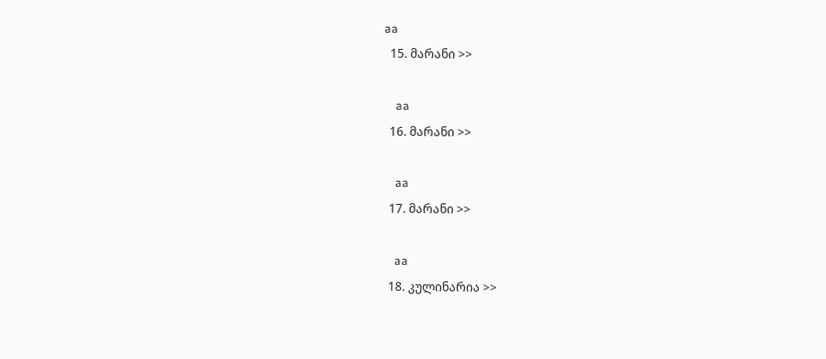aa
  15. მარანი >>

    aa
  16. მარანი >>

    aa
  17. მარანი >>

    aa
  18. კულინარია >>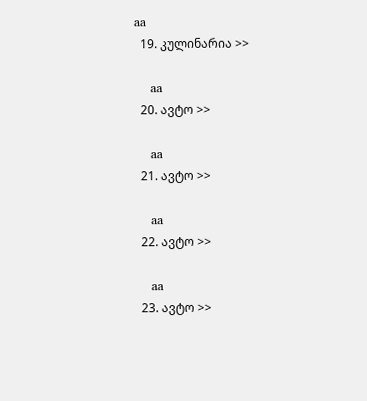aa
  19. კულინარია >>

    aa
  20. ავტო >>

    aa
  21. ავტო >>

    aa
  22. ავტო >>

    aa
  23. ავტო >>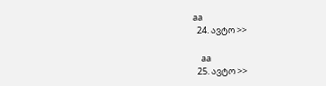aa
  24. ავტო >>

    aa
  25. ავტო >>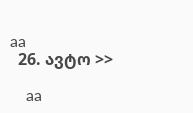aa
  26. ავტო >>

    aa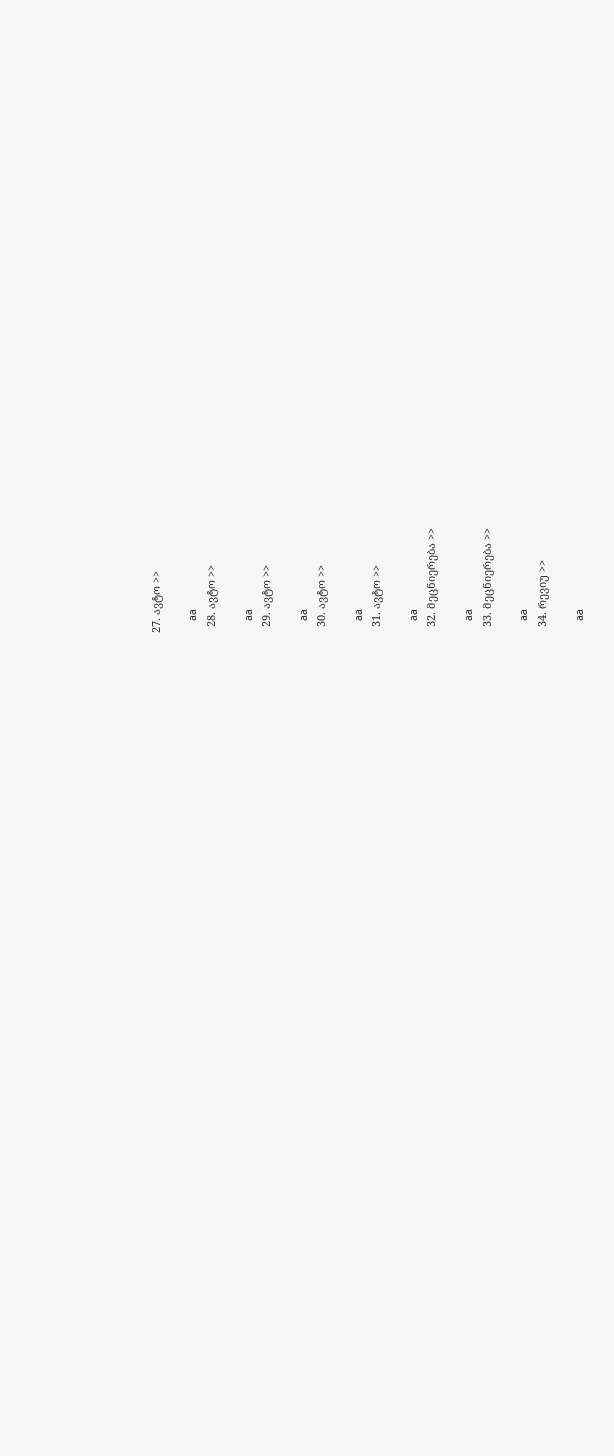27. ავტო >>

    aa
  28. ავტო >>

    aa
  29. ავტო >>

    aa
  30. ავტო >>

    aa
  31. ავტო >>

    aa
  32. მეცნიერება >>

    aa
  33. მეცნიერება >>

    aa
  34. რევიუ >>

    aa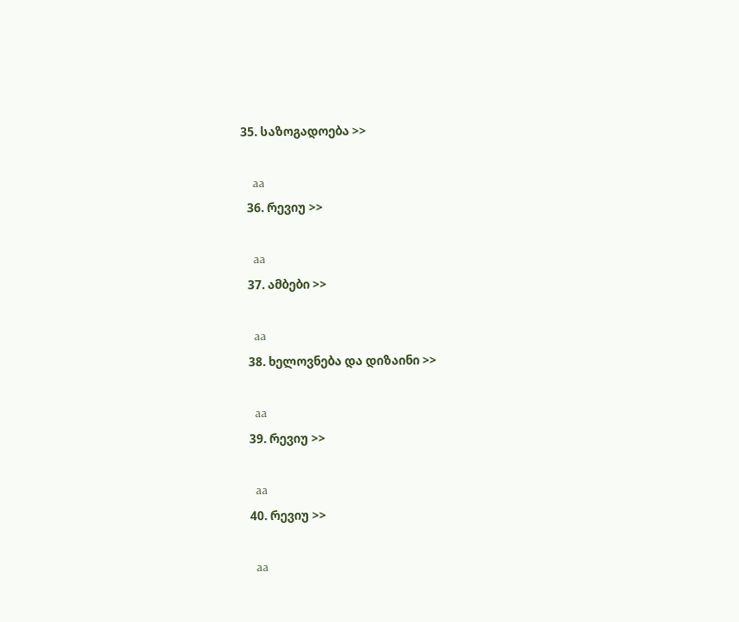35. საზოგადოება >>

    aa
  36. რევიუ >>

    aa
  37. ამბები >>

    aa
  38. ხელოვნება და დიზაინი >>

    aa
  39. რევიუ >>

    aa
  40. რევიუ >>

    aa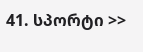41. სპორტი >>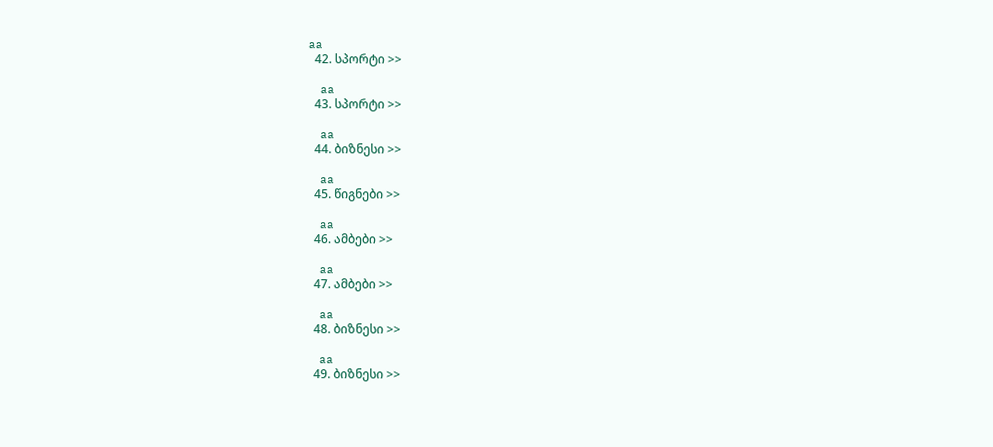aa
  42. სპორტი >>

    aa
  43. სპორტი >>

    aa
  44. ბიზნესი >>

    aa
  45. წიგნები >>

    aa
  46. ამბები >>

    aa
  47. ამბები >>

    aa
  48. ბიზნესი >>

    aa
  49. ბიზნესი >>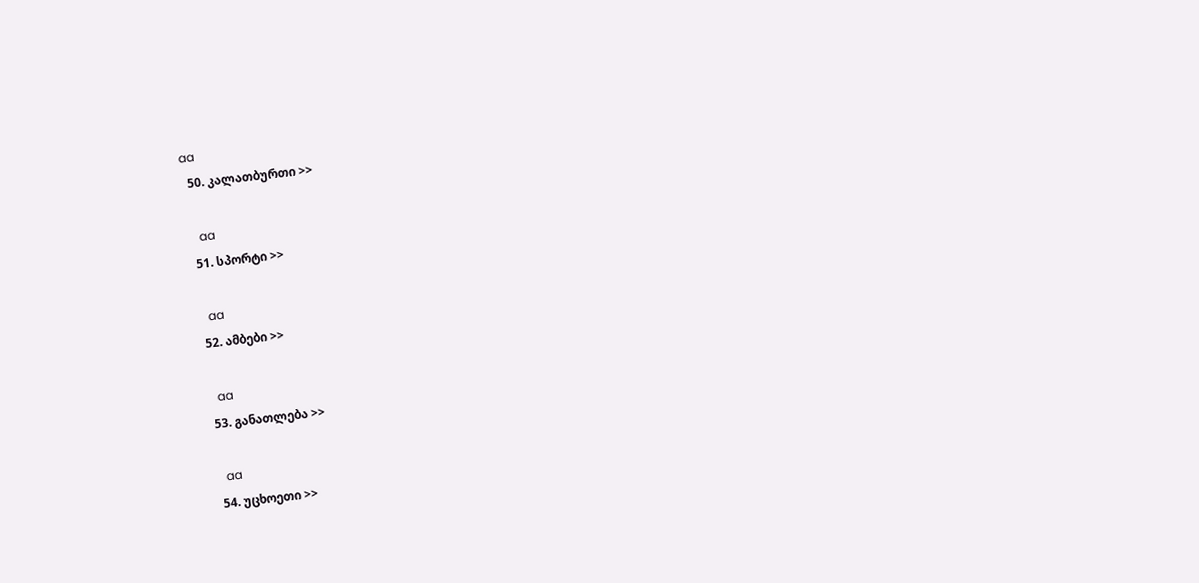aa
  50. კალათბურთი >>

    aa
  51. სპორტი >>

    aa
  52. ამბები >>

    aa
  53. განათლება >>

    aa
  54. უცხოეთი >>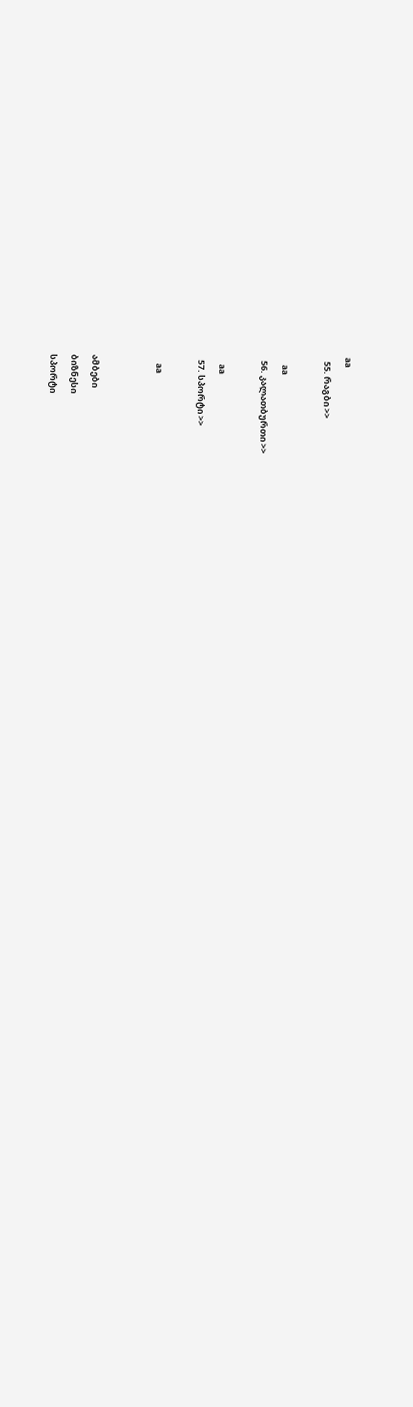aa
  55. რაგბი >>

    aa
  56. კალათბურთი >>

    aa
  57. სპორტი >>

    aa


ამბები
ბიზნესი
სპორტი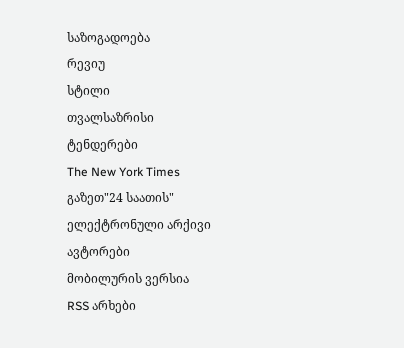საზოგადოება
რევიუ
სტილი
თვალსაზრისი
ტენდერები
The New York Times
გაზეთ"24 საათის"
ელექტრონული არქივი
ავტორები
მობილურის ვერსია
RSS არხები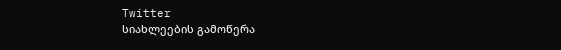Twitter
სიახლეების გამოწერა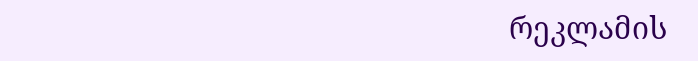რეკლამის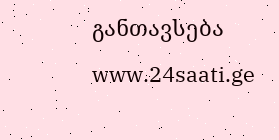განთავსება
www.24saati.ge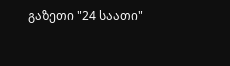გაზეთი "24 საათი"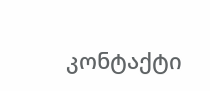კონტაქტი